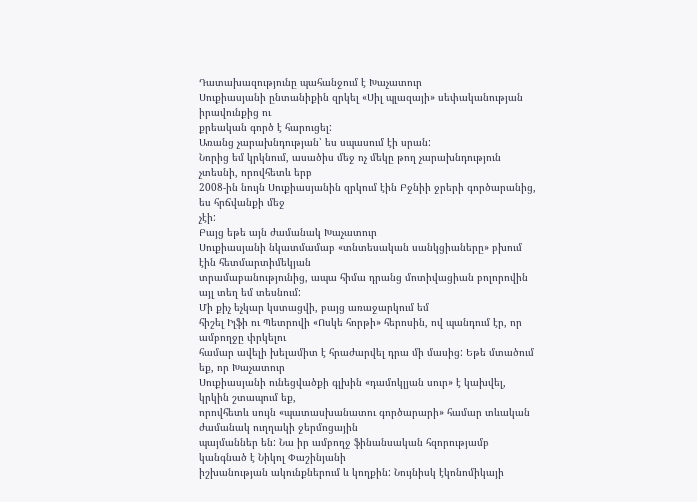Դատախազությունը պահանջում է Խաչատուր
Սուքիասյանի ընտանիքին զրկել «Սիլ պլազայի» սեփականության իրավունքից ու
քրեական գործ է հարուցել:
Առանց չարախնդության՝ ես սպասում էի սրան:
Նորից եմ կրկնում, ասածիս մեջ ոչ մեկը թող չարախնդություն չտեսնի, որովհետև երբ
2008-ին նույն Սուքիասյանին զրկում էին Բջնիի ջրերի գործարանից, ես հրճվանքի մեջ
չէի:
Բայց եթե այն ժամանակ Խաչատուր
Սուքիասյանի նկատմամաբ «տնտեսական սանկցիաները» բխում էին հետմարտիմեկյան
տրամաբանությունից, ապա հիմա դրանց մոտիվացիան բոլորովին այլ տեղ եմ տեսնում:
Մի քիչ եչկար կստացվի, բայց առաջարկում եմ
հիշել Իլֆի ու Պետրովի «Ոսկե հորթի» հերոսին, ով պանդում էր, որ ամբողջը փրկելու
համար ավելի խելամիտ է հրաժարվել դրա մի մասից: Եթե մտածում եք, որ Խաչատուր
Սուքիասյանի ունեցվածքի գլխին «դամոկլյան սուր» է կախվել, կրկին շտապում եք,
որովհետև սույն «պատասխանատու գործարարի» համար տևական ժամանակ ուղղակի ջերմոցային
պայմաններ են: Նա իր ամբողջ ֆինանսական հզորությամբ կանգնած է Նիկոլ Փաշինյանի
իշխանության ակունքներում և կողքին: Նույնիսկ էկոնոմիկայի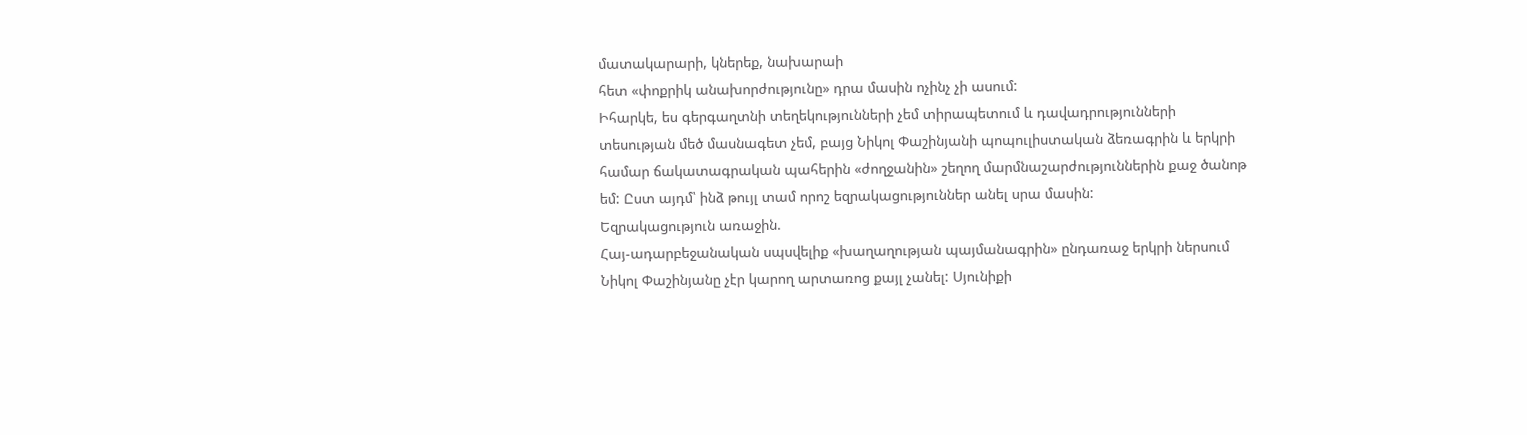մատակարարի, կներեք, նախարաի
հետ «փոքրիկ անախորժությունը» դրա մասին ոչինչ չի ասում:
Իհարկե, ես գերգաղտնի տեղեկությունների չեմ տիրապետում և դավադրությունների
տեսության մեծ մասնագետ չեմ, բայց Նիկոլ Փաշինյանի պոպուլիստական ձեռագրին և երկրի
համար ճակատագրական պահերին «ժողջանին» շեղող մարմնաշարժություններին քաջ ծանոթ
եմ: Ըստ այդմ՝ ինձ թույլ տամ որոշ եզրակացություններ անել սրա մասին:
Եզրակացություն առաջին.
Հայ-ադարբեջանական սպսվելիք «խաղաղության պայմանագրին» ընդառաջ երկրի ներսում
Նիկոլ Փաշինյանը չէր կարող արտառոց քայլ չանել: Սյունիքի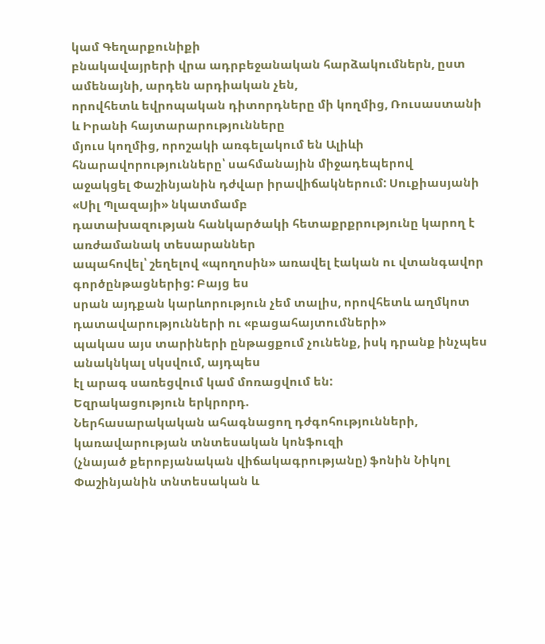կամ Գեղարքունիքի
բնակավայրերի վրա ադրբեջանական հարձակումներն, ըստ ամենայնի, արդեն արդիական չեն,
որովհետև եվրոպական դիտորդները մի կողմից, Ռուսաստանի և Իրանի հայտարարությունները
մյուս կողմից, որոշակի առգելակում են Ալիևի հնարավորությունները՝ սահմանային միջադեպերով
աջակցել Փաշինյանին դժվար իրավիճակներում: Սուքիասյանի «Սիլ Պլազայի» նկատմամբ
դատախազության հանկարծակի հետաքրքրությունը կարող է առժամանակ տեսարաններ
ապահովել՝ շեղելով «պողոսին» առավել էական ու վտանգավոր գործընթացներից: Բայց ես
սրան այդքան կարևորություն չեմ տալիս, որովհետև աղմկոտ դատավարությունների ու «բացահայտումների»
պակաս այս տարիների ընթացքում չունենք, իսկ դրանք ինչպես անակնկալ սկսվում, այդպես
էլ արագ սառեցվում կամ մոռացվում են:
Եզրակացություն երկրորդ.
Ներհասարակական ահագնացող դժգոհությունների, կառավարության տնտեսական կոնֆուզի
(չնայած քերոբյանական վիճակագրությանը) ֆոնին Նիկոլ Փաշինյանին տնտեսական և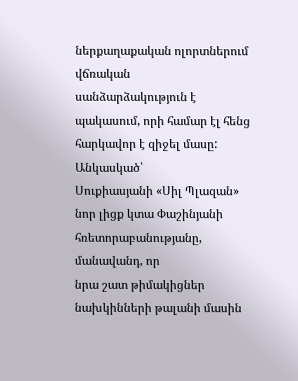ներքաղաքական ոլորտներում վճռական
սանձարձակություն է պակասում, որի համար էլ հենց հարկավոր է զիջել մասը: Անկասկած՝
Սուքիասյանի «Սիլ Պլազան» նոր լիցք կտա Փաշինյանի հռետորաբանությանը, մանավանդ, որ
նրա շատ թիմակիցներ նախկինների թալանի մասին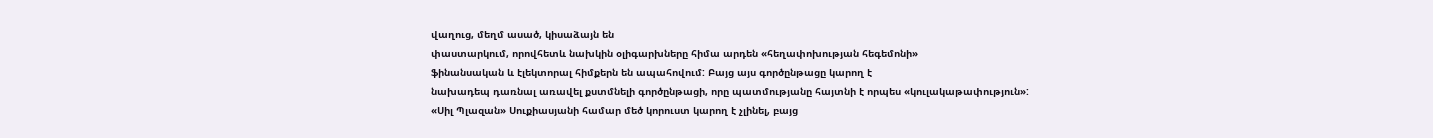վաղուց, մեղմ ասած, կիսաձայն են
փաստարկում, որովհետև նախկին օլիգարխները հիմա արդեն «հեղափոխության հեգեմոնի»
ֆինանսական և էլեկտորալ հիմքերն են ապահովում: Բայց այս գործընթացը կարող է
նախադեպ դառնալ առավել քստմնելի գործընթացի, որը պատմությանը հայտնի է որպես «կուլակաթափություն»:
«Սիլ Պլազան» Սուքիասյանի համար մեծ կորուստ կարող է չլինել, բայց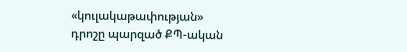«կուլակաթափության»
դրոշը պարզած ՔՊ-ական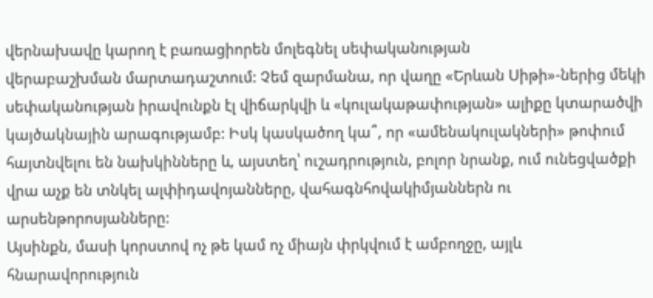վերնախավը կարող է բառացիորեն մոլեգնել սեփականության
վերաբաշխման մարտադաշտում: Չեմ զարմանա, որ վաղը «Երևան Սիթի»-ներից մեկի
սեփականության իրավունքն էլ վիճարկվի և «կուլակաթափության» ալիքը կտարածվի
կայծակնային արագությամբ: Իսկ կասկածող կա՞, որ «ամենակուլակների» թոփում
հայտնվելու են նախկինները և, այստեղ՝ ուշադրություն, բոլոր նրանք, ում ունեցվածքի
վրա աչք են տնկել ալփիդավոյանները, վահագնհովակիմյաններն ու արսենթորոսյանները:
Այսինքն, մասի կորստով ոչ թե կամ ոչ միայն փրկվում է ամբողջը, այլև
հնարավորություն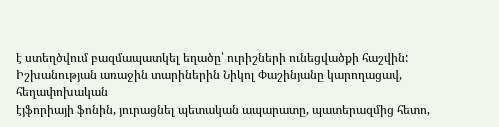է ստեղծվում բազմապատկել եղածը՝ ուրիշների ունեցվածքի հաշվին:
Իշխանության առաջին տարիներին Նիկոլ Փաշինյանը կարողացավ, հեղափոխական
էյֆորիայի ֆոնին, յուրացնել պետական ապարատը, պատերազմից հետո,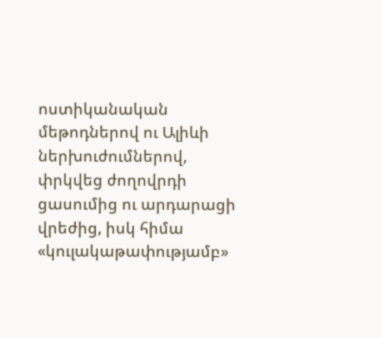ոստիկանական
մեթոդներով ու Ալիևի ներխուժումներով, փրկվեց ժողովրդի ցասումից ու արդարացի
վրեժից, իսկ հիմա «կուլակաթափությամբ»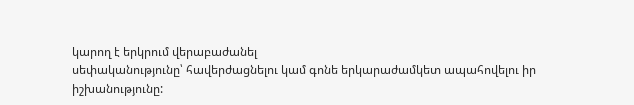կարող է երկրում վերաբաժանել
սեփականությունը՝ հավերժացնելու կամ գոնե երկարաժամկետ ապահովելու իր
իշխանությունը: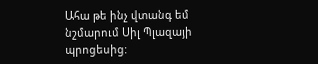Ահա թե ինչ վտանգ եմ նշմարում Սիլ Պլազայի պրոցեսից: